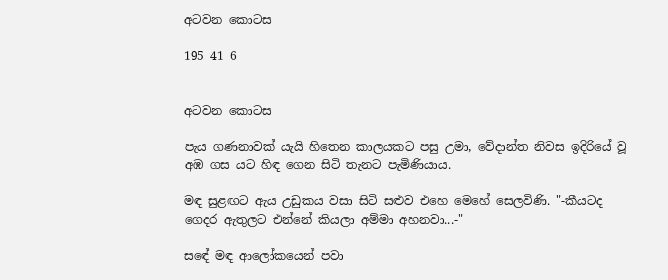අටවන කොටස

195 41 6


අටවන කොටස

පැය ගණනාවක් යැයි හිතෙන කාලයකට පසු උමා, වේදාන්ත නිවස ඉදිරියේ වූ අඹ ගස යට හිඳ ගෙන සිටි තැනට පැමිණියාය.

මඳ සුළඟට ඇය උඩුකය වසා සිටි සළුව එහෙ මෙහේ සෙලවිණි. "-කීයටද ගෙදර ඇතුලට එන්නේ කියලා අම්මා අහනවා...-"

සඳේ මඳ ආලෝකයෙන් පවා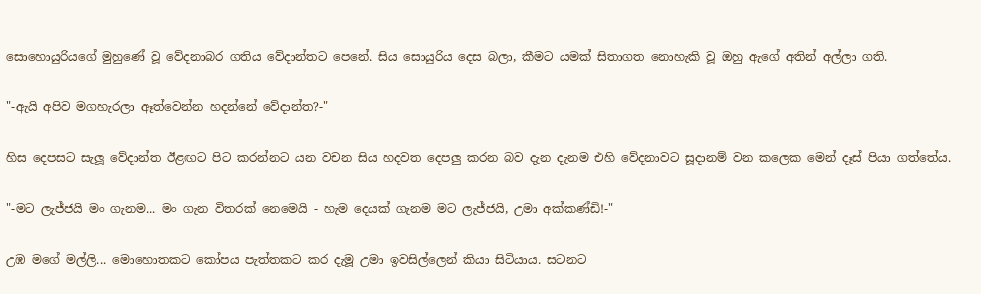සොහොයුරියගේ මුහුණේ වූ වේදනාබර ගතිය වේදාන්තට පෙනේ. සිය සොයුරිය දෙස බලා, කීමට යමක් සිතාගත නොහැකි වූ ඔහු ඇගේ අතින් අල්ලා ගති.

"-ඇයි අපිව මගහැරලා ඈත්වෙන්න හදන්නේ වේදාන්ත?-"

හිස දෙපසට සැලූ වේදාන්ත ඊළඟට පිට කරන්නට යන වචන සිය හදවත දෙපලු කරන බව දැන දැනම එහි වේදනාවට සූදානම් වන කලෙක මෙන් දෑස් පියා ගත්තේය.

"-මට ලැජ්ජයි මං ගැනම... මං ගැන විතරක් නෙමෙයි - හැම දෙයක් ගැනම මට ලැජ්ජයි, උමා අක්කණ්ඩි!-"

උඹ මගේ මල්ලි... මොහොතකට කෝපය පැත්තකට කර දැමූ උමා ඉවසිල්ලෙන් කියා සිටියාය. සටනට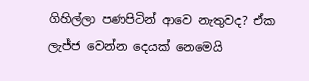ගිහිල්ලා පණපිටින් ආවෙ නැතුවද? ඒක ලැජ්ජ වෙන්න දෙයක් නෙමෙයි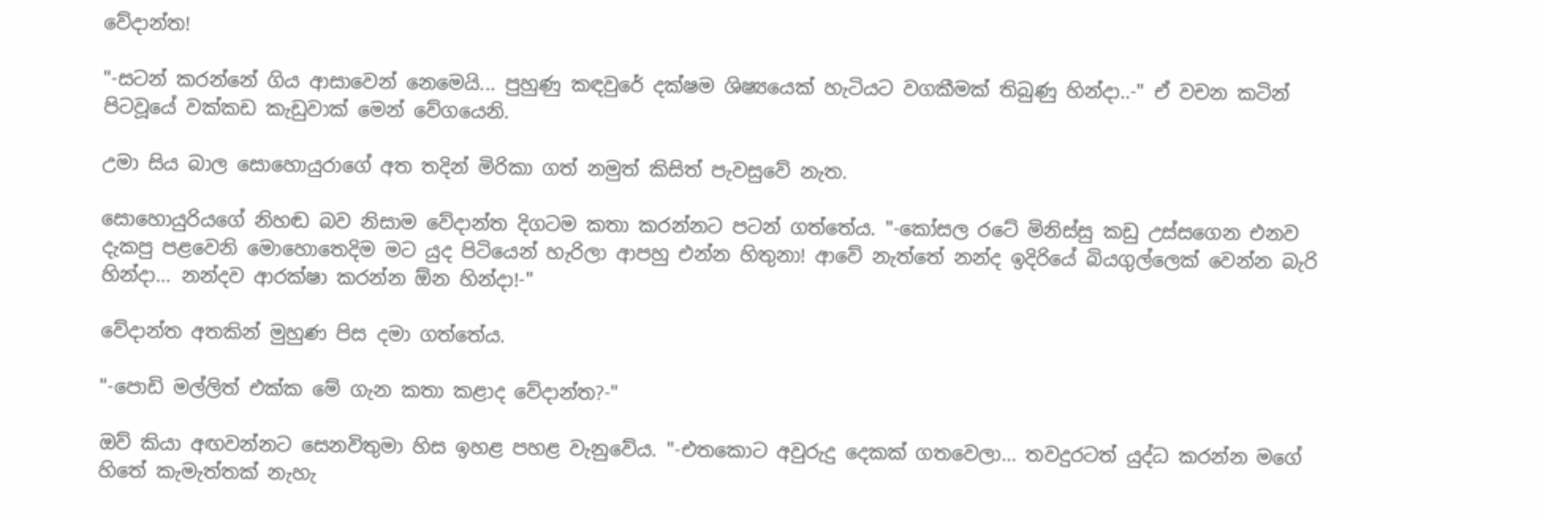වේදාන්ත!

"-සටන් කරන්නේ ගිය ආසාවෙන් නෙමෙයි... පුහුණු කඳවුරේ දක්ෂම ශිෂ්‍යයෙක් හැටියට වගකීමක් තිබුණු හින්දා..-" ඒ වචන කටින් පිටවූයේ වක්කඩ කැඩුවාක් මෙන් වේගයෙනි.

උමා සිය බාල සොහොයුරාගේ අත තදින් මිරිකා ගත් නමුත් කිසිත් පැවසුවේ නැත.

සොහොයුරියගේ නිහඬ බව නිසාම වේදාන්ත දිගටම කතා කරන්නට පටන් ගත්තේය. "-කෝසල රටේ මිනිස්සු කඩු උස්සගෙන එනව දැකපු පළවෙනි මොහොතෙදිම මට යුද පිටියෙන් හැරිලා ආපහු එන්න හිතුනා! ආවේ නැත්තේ නන්ද ඉදිරියේ බියගුල්ලෙක් වෙන්න බැරි හින්දා... නන්දව ආරක්ෂා කරන්න ඕන හින්දා!-"

වේදාන්ත අතකින් මුහුණ පිස දමා ගත්තේය.

"-පොඩි මල්ලිත් එක්ක මේ ගැන කතා කළාද වේදාන්ත?-"

ඔව් කියා අඟවන්නට සෙනවිතුමා හිස ඉහළ පහළ වැනුවේය. "-එතකොට අවුරුදු දෙකක් ගතවෙලා... තවදුරටත් යුද්ධ කරන්න මගේ හිතේ කැමැත්තක් නැහැ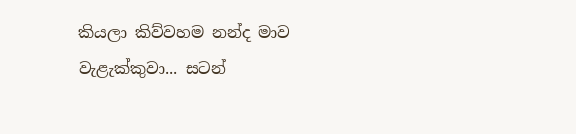කියලා කිව්වහම නන්ද මාව වැළැක්කුවා... සටන්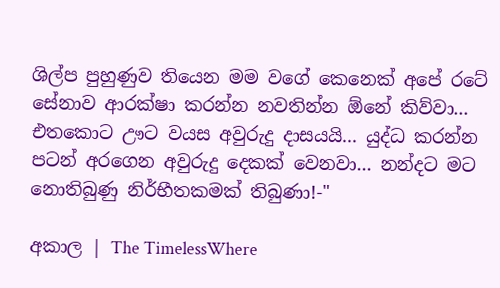ශිල්ප පුහුණුව තියෙන මම වගේ කෙනෙක් අපේ රටේ සේනාව ආරක්ෂා කරන්න නවතින්න ඕනේ කිව්වා... එතකොට ඌට වයස අවුරුදු දාසයයි... යුද්ධ කරන්න පටන් අරගෙන අවුරුදු දෙකක් වෙනවා... නන්දට මට නොතිබුණු නිර්භීතකමක් තිබුණා!-"

අකාල | The TimelessWhere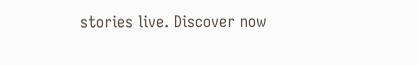stories live. Discover now